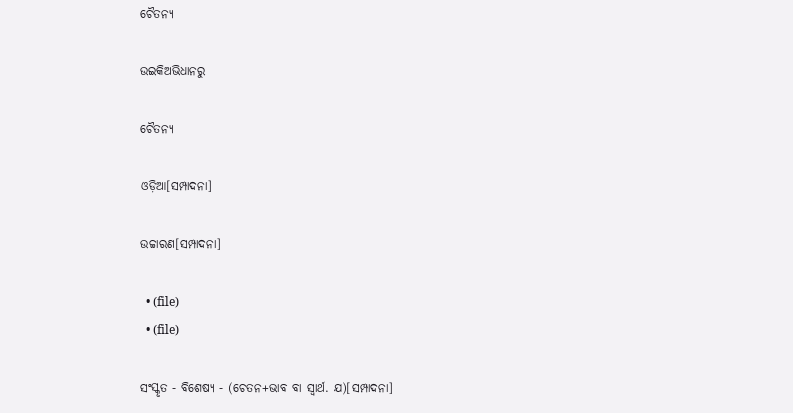ଚୈତନ୍ୟ

ଉଇକିଅଭିଧାନ‌ରୁ

ଚୈତନ୍ୟ

ଓଡ଼ିଆ[ସମ୍ପାଦନା]

ଉଚ୍ଚାରଣ[ସମ୍ପାଦନା]

  • (file)
  • (file)

ସଂସ୍କୃତ - ବିଶେଷ୍ୟ - (ଚେତନ+ଭାବ ବା ସ୍ୱାର୍ଥ. ଯ)[ସମ୍ପାଦନା]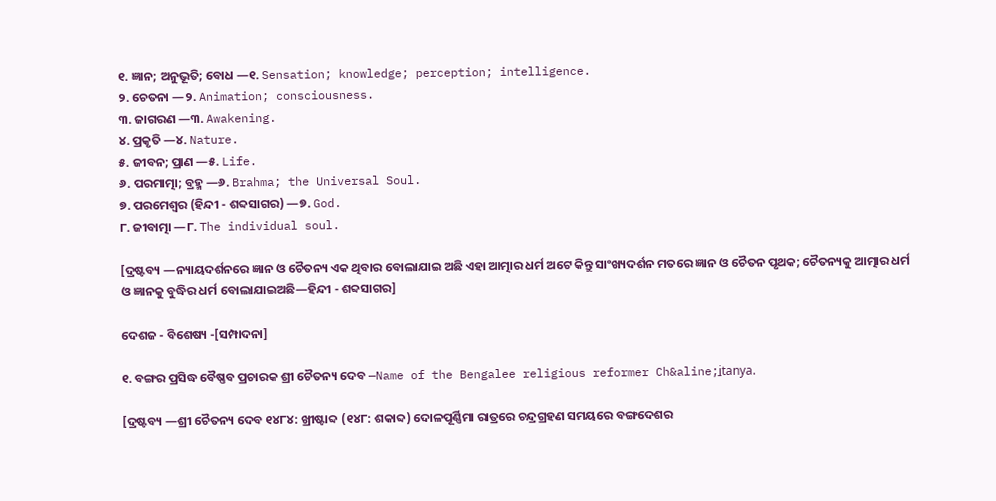୧. ଜ୍ଞାନ; ଅନୁଭୂତି; ବୋଧ —୧. Sensation; knowledge; perception; intelligence.
୨. ଚେତନା —୨. Animation; consciousness.
୩. ଜାଗରଣ —୩. Awakening.
୪. ପ୍ରକୃତି —୪. Nature.
୫. ଜୀବନ; ପ୍ରାଣ —୫. Life.
୬. ପରମାତ୍ମା; ବ୍ରହ୍ମ —୬. Brahma; the Universal Soul.
୭. ପରମେଶ୍ୱର (ହିନ୍ଦୀ - ଶବ୍ଦସାଗର) —୭. God.
୮. ଜୀବାତ୍ମା —୮. The individual soul.

[ଦ୍ରଷ୍ଟବ୍ୟ —ନ୍ୟାୟଦର୍ଶନରେ ଜ୍ଞାନ ଓ ଚୈତନ୍ୟ ଏକ ଥିବାର ବୋଲାଯାଇ ଅଛି ଏହା ଆତ୍ମାର ଧର୍ମ ଅଟେ କିନ୍ତୁ ସାଂଖ୍ୟଦର୍ଶନ ମତରେ ଜ୍ଞାନ ଓ ଚୈତନ ପୃଥକ; ଚୈତନ୍ୟକୁ ଆତ୍ମାର ଧର୍ମ ଓ ଜ୍ଞାନକୁ ବୁଦ୍ଧିର ଧର୍ମ ବୋଲାଯାଇଅଛି—ହିନ୍ଦୀ - ଶବ୍ଦସାଗର]

ଦେଶଜ - ବିଶେଷ୍ୟ -[ସମ୍ପାଦନା]

୧. ବଙ୍ଗର ପ୍ରସିଦ୍ଧ ବୈଷ୍ଣବ ପ୍ରଚାରକ ଶ୍ରୀ ଚୈତନ୍ୟ ଦେବ —Name of the Bengalee religious reformer Ch&aline;i̱tanya.

[ଦ୍ରଷ୍ଟବ୍ୟ —ଶ୍ରୀ ଚୈତନ୍ୟ ଦେବ ୧୪୮୪: ଖ୍ରୀଷ୍ଟାବ୍ଦ (୧୪୮: ଶକାବ୍ଦ) ଦୋଳପୂର୍ଣ୍ଣିମା ରାତ୍ରରେ ଚନ୍ଦ୍ରଗ୍ରହଣ ସମୟରେ ବଙ୍ଗଦେଶର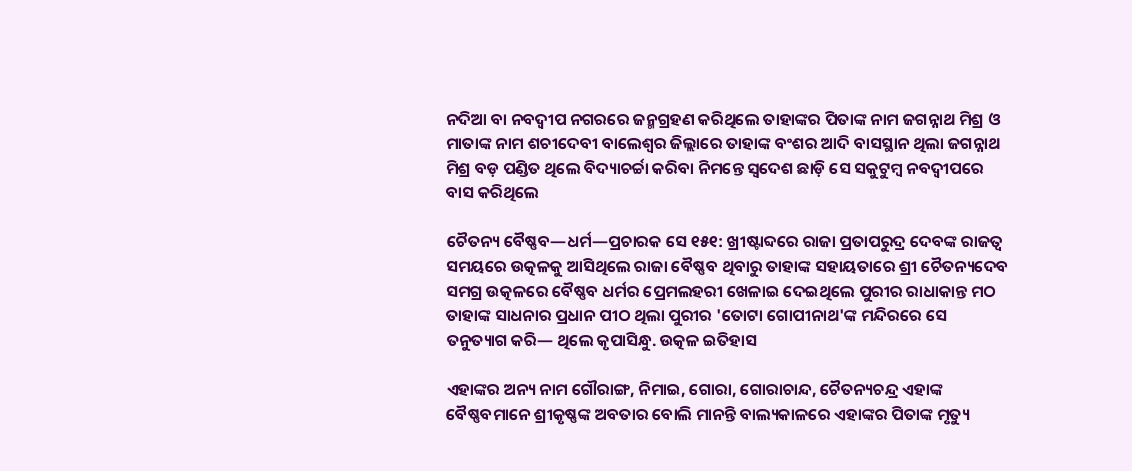ନଦିଆ ବା ନବଦ୍ୱୀପ ନଗରରେ ଜନ୍ମଗ୍ରହଣ କରିଥିଲେ ତାହାଙ୍କର ପିତାଙ୍କ ନାମ ଜଗନ୍ନାଥ ମିଶ୍ର ଓ ମାତାଙ୍କ ନାମ ଶଚୀଦେବୀ ବାଲେଶ୍ୱର ଜିଲ୍ଲାରେ ତାହାଙ୍କ ବଂଶର ଆଦି ବାସସ୍ଥାନ ଥିଲା ଜଗନ୍ନାଥ ମିଶ୍ର ବଡ଼ ପଣ୍ଡିତ ଥିଲେ ବିଦ୍ୟାଚର୍ଚ୍ଚା କରିବା ନିମନ୍ତେ ସ୍ୱଦେଶ ଛାଡ଼ି ସେ ସକୁଟୁମ୍ୱ ନବଦ୍ୱୀପରେ ବାସ କରିଥିଲେ

ଚୈତନ୍ୟ ବୈଷ୍ଣବ—ଧର୍ମ—ପ୍ରଚାରକ ସେ ୧୫୧: ଖ୍ରୀଷ୍ଟାବ୍ଦରେ ରାଜା ପ୍ରତାପରୁଦ୍ର ଦେବଙ୍କ ରାଜତ୍ୱ ସମୟରେ ଉତ୍କଳକୁ ଆସିଥିଲେ ରାଜା ବୈଷ୍ଣବ ଥିବାରୁ ତାହାଙ୍କ ସହାୟତାରେ ଶ୍ରୀ ଚୈତନ୍ୟଦେବ ସମଗ୍ର ଉତ୍କଳରେ ବୈଷ୍ଣବ ଧର୍ମର ପ୍ରେମଲହରୀ ଖେଳାଇ ଦେଇଥିଲେ ପୁରୀର ରାଧାକାନ୍ତ ମଠ ତାହାଙ୍କ ସାଧନାର ପ୍ରଧାନ ପୀଠ ଥିଲା ପୁରୀର 'ତୋଟା ଗୋପୀନାଥ'ଙ୍କ ମନ୍ଦିରରେ ସେ ତନୁତ୍ୟାଗ କରି— ଥିଲେ କୃପାସିନ୍ଧୁ. ଉତ୍କଳ ଇତିହାସ

ଏହାଙ୍କର ଅନ୍ୟ ନାମ ଗୌରାଙ୍ଗ, ନିମାଇ, ଗୋରା, ଗୋରାଚାନ୍ଦ, ଚୈତନ୍ୟଚନ୍ଦ୍ର ଏହାଙ୍କ ବୈଷ୍ଣବମାନେ ଶ୍ରୀକୃଷ୍ଣଙ୍କ ଅବତାର ବୋଲି ମାନନ୍ତି ବାଲ୍ୟକାଳରେ ଏହାଙ୍କର ପିତାଙ୍କ ମୃତ୍ୟୁ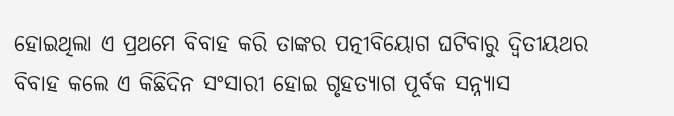ହୋଇଥିଲା ଏ ପ୍ରଥମେ ବିବାହ କରି ତାଙ୍କର ପତ୍ନୀବିୟୋଗ ଘଟିବାରୁ ଦ୍ୱିତୀୟଥର ବିବାହ କଲେ ଏ କିଛିଦିନ ସଂସାରୀ ହୋଇ ଗୃହତ୍ୟାଗ ପୂର୍ବକ ସନ୍ନ୍ୟାସ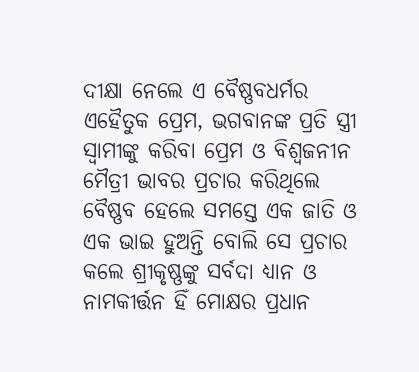ଦୀକ୍ଷା ନେଲେ ଏ ବୈଷ୍ଣବଧର୍ମର ଏହୈତୁକ ପ୍ରେମ, ଭଗବାନଙ୍କ ପ୍ରତି ସ୍ତ୍ରୀ ସ୍ୱାମୀଙ୍କୁ କରିବା ପ୍ରେମ ଓ ବିଶ୍ୱଜନୀନ ମୈତ୍ରୀ ଭାବର ପ୍ରଚାର କରିଥିଲେ ବୈଷ୍ଣବ ହେଲେ ସମସ୍ତେ ଏକ ଜାତି ଓ ଏକ ଭାଇ ହୁଅନ୍ତି ବୋଲି ସେ ପ୍ରଚାର କଲେ ଶ୍ରୀକୃଷ୍ଣଙ୍କୁ ସର୍ବଦା ଧ୍ୟାନ ଓ ନାମକୀର୍ତ୍ତନ ହିଁ ମୋକ୍ଷର ପ୍ରଧାନ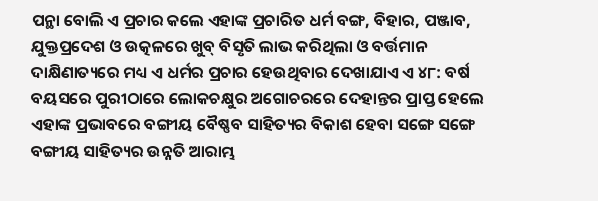ପନ୍ଥା ବୋଲି ଏ ପ୍ରଚାର କଲେ ଏହାଙ୍କ ପ୍ରଚାରିତ ଧର୍ମ ବଙ୍ଗ, ବିହାର, ପଞ୍ଜାବ, ଯୁକ୍ତପ୍ରଦେଶ ଓ ଉତ୍କଳରେ ଖୁବ୍ ବିସୃତି ଲାଭ କରିଥିଲା ଓ ବର୍ତ୍ତମାନ ଦାକ୍ଷିଣାତ୍ୟରେ ମଧ୍ୟ ଏ ଧର୍ମର ପ୍ରଚାର ହେଉଥିବାର ଦେଖାଯାଏ ଏ ୪୮: ବର୍ଷ ବୟସରେ ପୁରୀଠାରେ ଲୋକଚକ୍ଷୁର ଅଗୋଚରରେ ଦେହାନ୍ତର ପ୍ରାପ୍ତ ହେଲେ ଏହାଙ୍କ ପ୍ରଭାବରେ ବଙ୍ଗୀୟ ବୈଷ୍ଣବ ସାହିତ୍ୟର ବିକାଶ ହେବା ସଙ୍ଗେ ସଙ୍ଗେ ବଙ୍ଗୀୟ ସାହିତ୍ୟର ଉନ୍ନତି ଆରାମ୍ଭ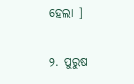ହେଲା ]

୨. ପୁରୁଷ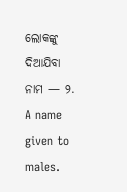ଲୋକଙ୍କୁ ଦିଆଯିବା ନାମ — ୨. A name given to males.